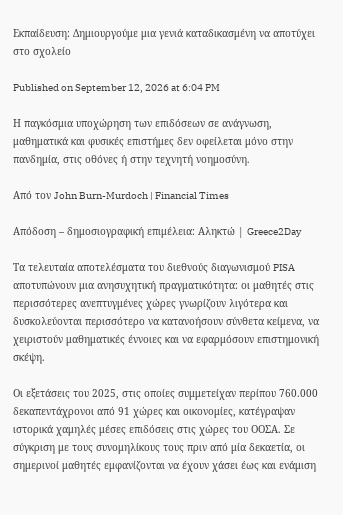Εκπαίδευση: Δημιουργούμε μια γενιά καταδικασμένη να αποτύχει στο σχολείο

Published on September 12, 2026 at 6:04 PM

Η παγκόσμια υποχώρηση των επιδόσεων σε ανάγνωση, μαθηματικά και φυσικές επιστήμες δεν οφείλεται μόνο στην πανδημία, στις οθόνες ή στην τεχνητή νοημοσύνη.

Από τον John Burn-Murdoch | Financial Times

Απόδοση – δημοσιογραφική επιμέλεια: Αληκτώ | Greece2Day

Τα τελευταία αποτελέσματα του διεθνούς διαγωνισμού PISA αποτυπώνουν μια ανησυχητική πραγματικότητα: οι μαθητές στις περισσότερες ανεπτυγμένες χώρες γνωρίζουν λιγότερα και δυσκολεύονται περισσότερο να κατανοήσουν σύνθετα κείμενα, να χειριστούν μαθηματικές έννοιες και να εφαρμόσουν επιστημονική σκέψη.

Οι εξετάσεις του 2025, στις οποίες συμμετείχαν περίπου 760.000 δεκαπεντάχρονοι από 91 χώρες και οικονομίες, κατέγραψαν ιστορικά χαμηλές μέσες επιδόσεις στις χώρες του ΟΟΣΑ. Σε σύγκριση με τους συνομηλίκους τους πριν από μία δεκαετία, οι σημερινοί μαθητές εμφανίζονται να έχουν χάσει έως και ενάμιση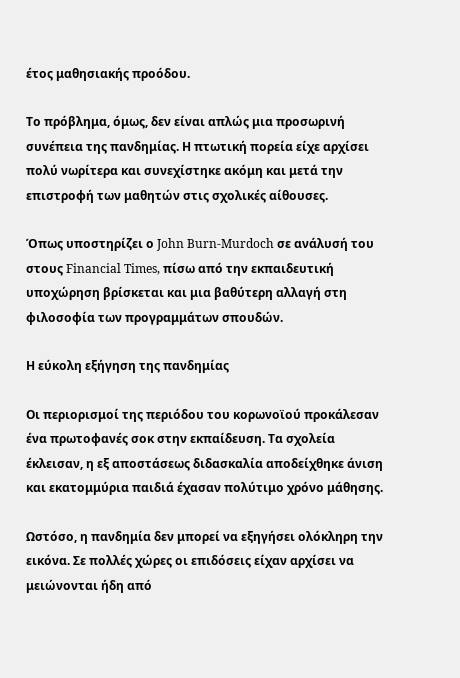έτος μαθησιακής προόδου.

Το πρόβλημα, όμως, δεν είναι απλώς μια προσωρινή συνέπεια της πανδημίας. Η πτωτική πορεία είχε αρχίσει πολύ νωρίτερα και συνεχίστηκε ακόμη και μετά την επιστροφή των μαθητών στις σχολικές αίθουσες.

Όπως υποστηρίζει ο John Burn-Murdoch σε ανάλυσή του στους Financial Times, πίσω από την εκπαιδευτική υποχώρηση βρίσκεται και μια βαθύτερη αλλαγή στη φιλοσοφία των προγραμμάτων σπουδών.

Η εύκολη εξήγηση της πανδημίας

Οι περιορισμοί της περιόδου του κορωνοϊού προκάλεσαν ένα πρωτοφανές σοκ στην εκπαίδευση. Τα σχολεία έκλεισαν, η εξ αποστάσεως διδασκαλία αποδείχθηκε άνιση και εκατομμύρια παιδιά έχασαν πολύτιμο χρόνο μάθησης.

Ωστόσο, η πανδημία δεν μπορεί να εξηγήσει ολόκληρη την εικόνα. Σε πολλές χώρες οι επιδόσεις είχαν αρχίσει να μειώνονται ήδη από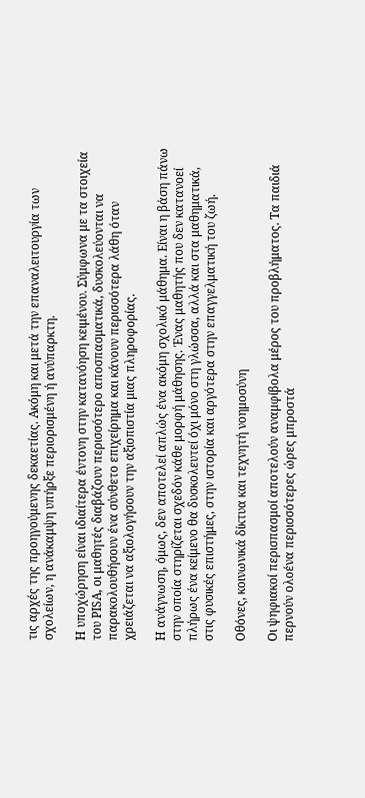τις αρχές της προηγούμενης δεκαετίας. Ακόμη και μετά την επαναλειτουργία των σχολείων, η ανάκαμψη υπήρξε περιορισμένη ή ανύπαρκτη.

Η υποχώρηση είναι ιδιαίτερα έντονη στην κατανόηση κειμένου. Σύμφωνα με τα στοιχεία του PISA, οι μαθητές διαβάζουν περισσότερο αποσπασματικά, δυσκολεύονται να παρακολουθήσουν ένα σύνθετο επιχείρημα και κάνουν περισσότερα λάθη όταν χρειάζεται να αξιολογήσουν την αξιοπιστία μιας πληροφορίας.

Η ανάγνωση, όμως, δεν αποτελεί απλώς ένα ακόμη σχολικό μάθημα. Είναι η βάση πάνω στην οποία στηρίζεται σχεδόν κάθε μορφή μάθησης. Ένας μαθητής που δεν κατανοεί πλήρως ένα κείμενο θα δυσκολευτεί όχι μόνο στη γλώσσα, αλλά και στα μαθηματικά, στις φυσικές επιστήμες, στην ιστορία και αργότερα στην επαγγελματική του ζωή.

Οθόνες, κοινωνικά δίκτυα και τεχνητή νοημοσύνη

Οι ψηφιακοί περισπασμοί αποτελούν αναμφίβολα μέρος του προβλήματος. Τα παιδιά περνούν ολοένα περισσότερες ώρες μπροστά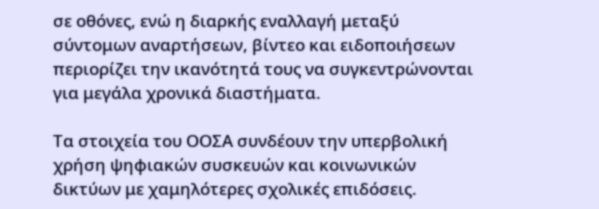σε οθόνες, ενώ η διαρκής εναλλαγή μεταξύ σύντομων αναρτήσεων, βίντεο και ειδοποιήσεων περιορίζει την ικανότητά τους να συγκεντρώνονται για μεγάλα χρονικά διαστήματα.

Τα στοιχεία του ΟΟΣΑ συνδέουν την υπερβολική χρήση ψηφιακών συσκευών και κοινωνικών δικτύων με χαμηλότερες σχολικές επιδόσεις.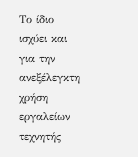Το ίδιο ισχύει και για την ανεξέλεγκτη χρήση εργαλείων τεχνητής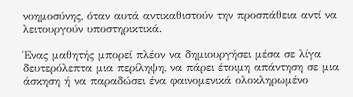νοημοσύνης, όταν αυτά αντικαθιστούν την προσπάθεια αντί να λειτουργούν υποστηρικτικά.

Ένας μαθητής μπορεί πλέον να δημιουργήσει μέσα σε λίγα δευτερόλεπτα μια περίληψη, να πάρει έτοιμη απάντηση σε μια άσκηση ή να παραδώσει ένα φαινομενικά ολοκληρωμένο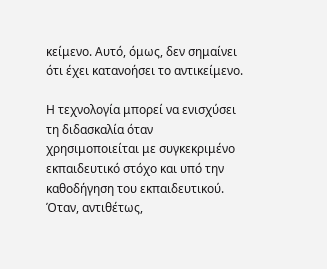κείμενο. Αυτό, όμως, δεν σημαίνει ότι έχει κατανοήσει το αντικείμενο.

Η τεχνολογία μπορεί να ενισχύσει τη διδασκαλία όταν χρησιμοποιείται με συγκεκριμένο εκπαιδευτικό στόχο και υπό την καθοδήγηση του εκπαιδευτικού. Όταν, αντιθέτως,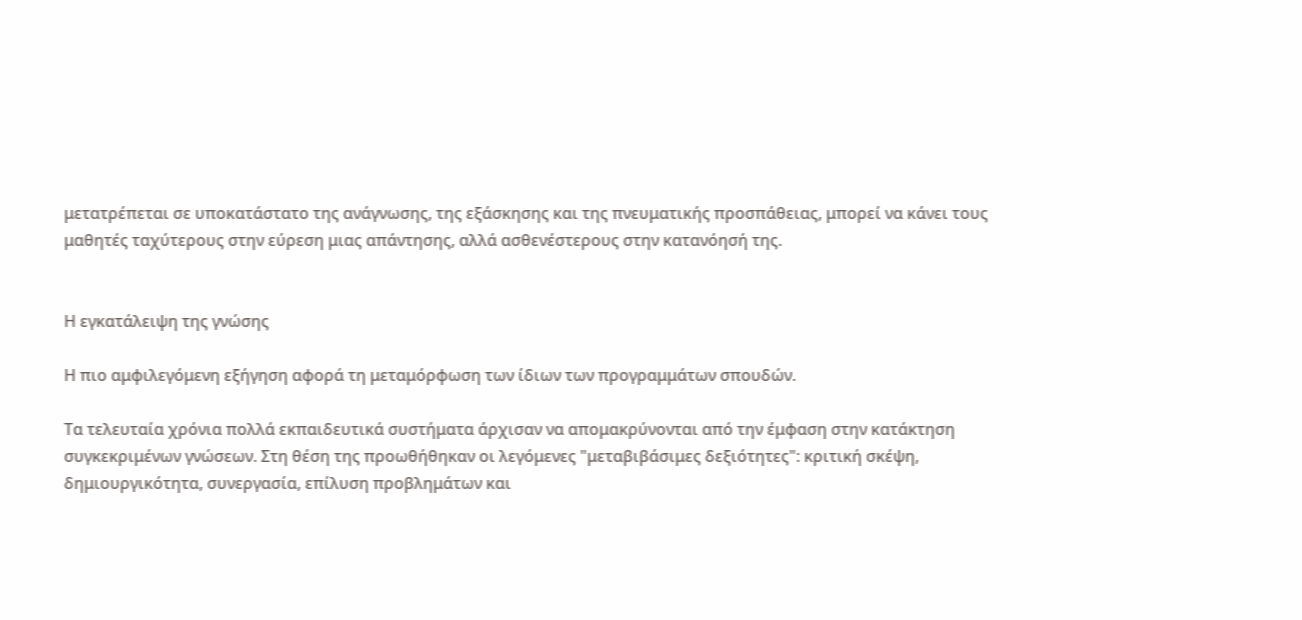μετατρέπεται σε υποκατάστατο της ανάγνωσης, της εξάσκησης και της πνευματικής προσπάθειας, μπορεί να κάνει τους μαθητές ταχύτερους στην εύρεση μιας απάντησης, αλλά ασθενέστερους στην κατανόησή της.


Η εγκατάλειψη της γνώσης

Η πιο αμφιλεγόμενη εξήγηση αφορά τη μεταμόρφωση των ίδιων των προγραμμάτων σπουδών.

Τα τελευταία χρόνια πολλά εκπαιδευτικά συστήματα άρχισαν να απομακρύνονται από την έμφαση στην κατάκτηση συγκεκριμένων γνώσεων. Στη θέση της προωθήθηκαν οι λεγόμενες "μεταβιβάσιμες δεξιότητες": κριτική σκέψη, δημιουργικότητα, συνεργασία, επίλυση προβλημάτων και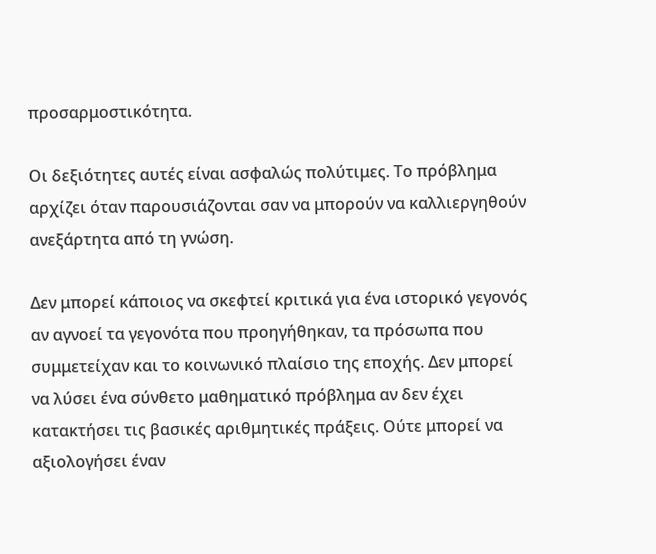προσαρμοστικότητα.

Οι δεξιότητες αυτές είναι ασφαλώς πολύτιμες. Το πρόβλημα αρχίζει όταν παρουσιάζονται σαν να μπορούν να καλλιεργηθούν ανεξάρτητα από τη γνώση.

Δεν μπορεί κάποιος να σκεφτεί κριτικά για ένα ιστορικό γεγονός αν αγνοεί τα γεγονότα που προηγήθηκαν, τα πρόσωπα που συμμετείχαν και το κοινωνικό πλαίσιο της εποχής. Δεν μπορεί να λύσει ένα σύνθετο μαθηματικό πρόβλημα αν δεν έχει κατακτήσει τις βασικές αριθμητικές πράξεις. Ούτε μπορεί να αξιολογήσει έναν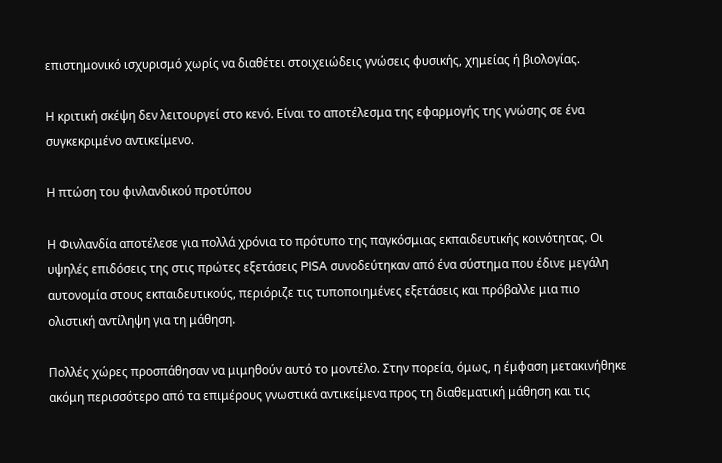επιστημονικό ισχυρισμό χωρίς να διαθέτει στοιχειώδεις γνώσεις φυσικής, χημείας ή βιολογίας.

Η κριτική σκέψη δεν λειτουργεί στο κενό. Είναι το αποτέλεσμα της εφαρμογής της γνώσης σε ένα συγκεκριμένο αντικείμενο.

Η πτώση του φινλανδικού προτύπου

Η Φινλανδία αποτέλεσε για πολλά χρόνια το πρότυπο της παγκόσμιας εκπαιδευτικής κοινότητας. Οι υψηλές επιδόσεις της στις πρώτες εξετάσεις PISA συνοδεύτηκαν από ένα σύστημα που έδινε μεγάλη αυτονομία στους εκπαιδευτικούς, περιόριζε τις τυποποιημένες εξετάσεις και πρόβαλλε μια πιο ολιστική αντίληψη για τη μάθηση.

Πολλές χώρες προσπάθησαν να μιμηθούν αυτό το μοντέλο. Στην πορεία, όμως, η έμφαση μετακινήθηκε ακόμη περισσότερο από τα επιμέρους γνωστικά αντικείμενα προς τη διαθεματική μάθηση και τις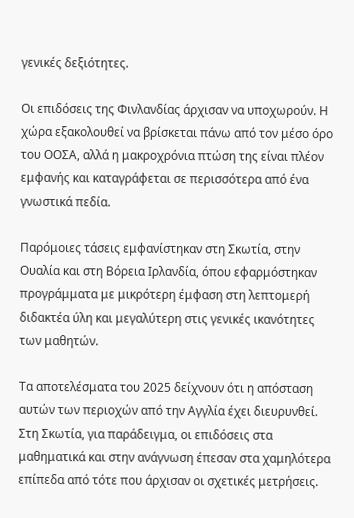γενικές δεξιότητες.

Οι επιδόσεις της Φινλανδίας άρχισαν να υποχωρούν. Η χώρα εξακολουθεί να βρίσκεται πάνω από τον μέσο όρο του ΟΟΣΑ, αλλά η μακροχρόνια πτώση της είναι πλέον εμφανής και καταγράφεται σε περισσότερα από ένα γνωστικά πεδία.

Παρόμοιες τάσεις εμφανίστηκαν στη Σκωτία, στην Ουαλία και στη Βόρεια Ιρλανδία, όπου εφαρμόστηκαν προγράμματα με μικρότερη έμφαση στη λεπτομερή διδακτέα ύλη και μεγαλύτερη στις γενικές ικανότητες των μαθητών.

Τα αποτελέσματα του 2025 δείχνουν ότι η απόσταση αυτών των περιοχών από την Αγγλία έχει διευρυνθεί. Στη Σκωτία, για παράδειγμα, οι επιδόσεις στα μαθηματικά και στην ανάγνωση έπεσαν στα χαμηλότερα επίπεδα από τότε που άρχισαν οι σχετικές μετρήσεις.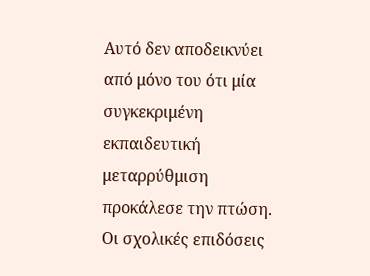Αυτό δεν αποδεικνύει από μόνο του ότι μία συγκεκριμένη εκπαιδευτική μεταρρύθμιση προκάλεσε την πτώση. Οι σχολικές επιδόσεις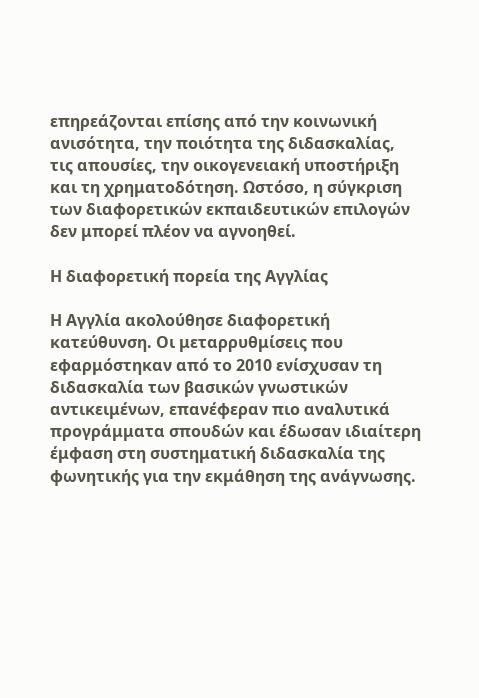επηρεάζονται επίσης από την κοινωνική ανισότητα, την ποιότητα της διδασκαλίας, τις απουσίες, την οικογενειακή υποστήριξη και τη χρηματοδότηση. Ωστόσο, η σύγκριση των διαφορετικών εκπαιδευτικών επιλογών δεν μπορεί πλέον να αγνοηθεί.

Η διαφορετική πορεία της Αγγλίας

Η Αγγλία ακολούθησε διαφορετική κατεύθυνση. Οι μεταρρυθμίσεις που εφαρμόστηκαν από το 2010 ενίσχυσαν τη διδασκαλία των βασικών γνωστικών αντικειμένων, επανέφεραν πιο αναλυτικά προγράμματα σπουδών και έδωσαν ιδιαίτερη έμφαση στη συστηματική διδασκαλία της φωνητικής για την εκμάθηση της ανάγνωσης.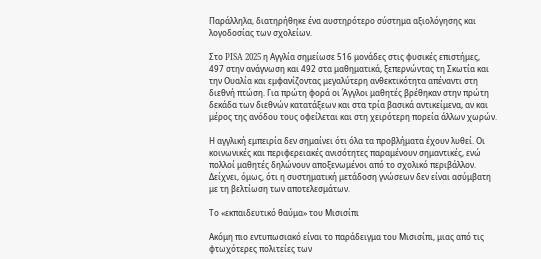Παράλληλα, διατηρήθηκε ένα αυστηρότερο σύστημα αξιολόγησης και λογοδοσίας των σχολείων.

Στο PISA 2025 η Αγγλία σημείωσε 516 μονάδες στις φυσικές επιστήμες, 497 στην ανάγνωση και 492 στα μαθηματικά, ξεπερνώντας τη Σκωτία και την Ουαλία και εμφανίζοντας μεγαλύτερη ανθεκτικότητα απέναντι στη διεθνή πτώση. Για πρώτη φορά οι Άγγλοι μαθητές βρέθηκαν στην πρώτη δεκάδα των διεθνών κατατάξεων και στα τρία βασικά αντικείμενα, αν και μέρος της ανόδου τους οφείλεται και στη χειρότερη πορεία άλλων χωρών.

Η αγγλική εμπειρία δεν σημαίνει ότι όλα τα προβλήματα έχουν λυθεί. Οι κοινωνικές και περιφερειακές ανισότητες παραμένουν σημαντικές, ενώ πολλοί μαθητές δηλώνουν αποξενωμένοι από το σχολικό περιβάλλον. Δείχνει, όμως, ότι η συστηματική μετάδοση γνώσεων δεν είναι ασύμβατη με τη βελτίωση των αποτελεσμάτων.

Το «εκπαιδευτικό θαύμα» του Μισισίπι

Ακόμη πιο εντυπωσιακό είναι το παράδειγμα του Μισισίπι, μιας από τις φτωχότερες πολιτείες των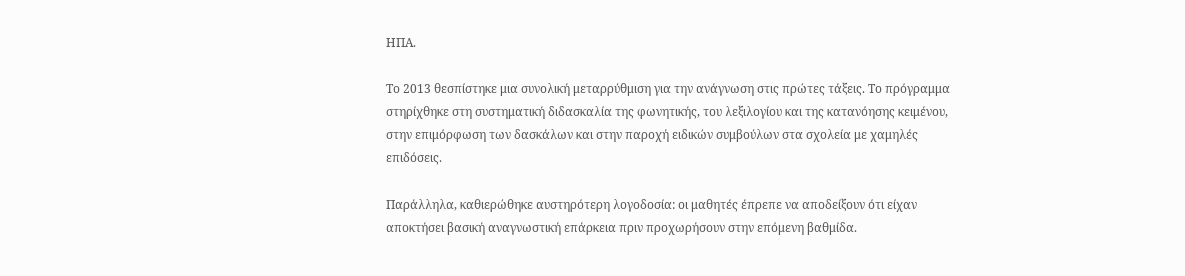ΗΠΑ.

Το 2013 θεσπίστηκε μια συνολική μεταρρύθμιση για την ανάγνωση στις πρώτες τάξεις. Το πρόγραμμα στηρίχθηκε στη συστηματική διδασκαλία της φωνητικής, του λεξιλογίου και της κατανόησης κειμένου, στην επιμόρφωση των δασκάλων και στην παροχή ειδικών συμβούλων στα σχολεία με χαμηλές επιδόσεις.

Παράλληλα, καθιερώθηκε αυστηρότερη λογοδοσία: οι μαθητές έπρεπε να αποδείξουν ότι είχαν αποκτήσει βασική αναγνωστική επάρκεια πριν προχωρήσουν στην επόμενη βαθμίδα.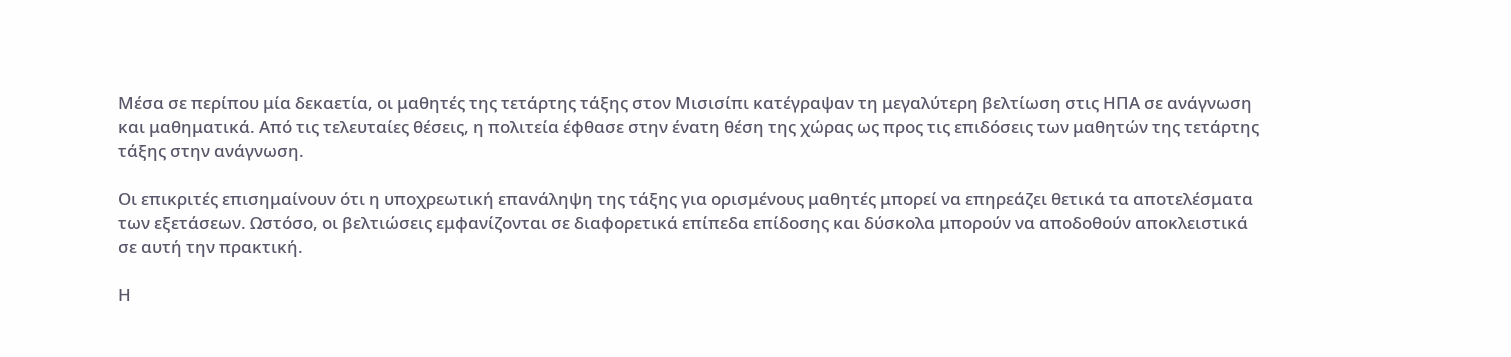Μέσα σε περίπου μία δεκαετία, οι μαθητές της τετάρτης τάξης στον Μισισίπι κατέγραψαν τη μεγαλύτερη βελτίωση στις ΗΠΑ σε ανάγνωση και μαθηματικά. Από τις τελευταίες θέσεις, η πολιτεία έφθασε στην ένατη θέση της χώρας ως προς τις επιδόσεις των μαθητών της τετάρτης τάξης στην ανάγνωση.

Οι επικριτές επισημαίνουν ότι η υποχρεωτική επανάληψη της τάξης για ορισμένους μαθητές μπορεί να επηρεάζει θετικά τα αποτελέσματα των εξετάσεων. Ωστόσο, οι βελτιώσεις εμφανίζονται σε διαφορετικά επίπεδα επίδοσης και δύσκολα μπορούν να αποδοθούν αποκλειστικά σε αυτή την πρακτική.

Η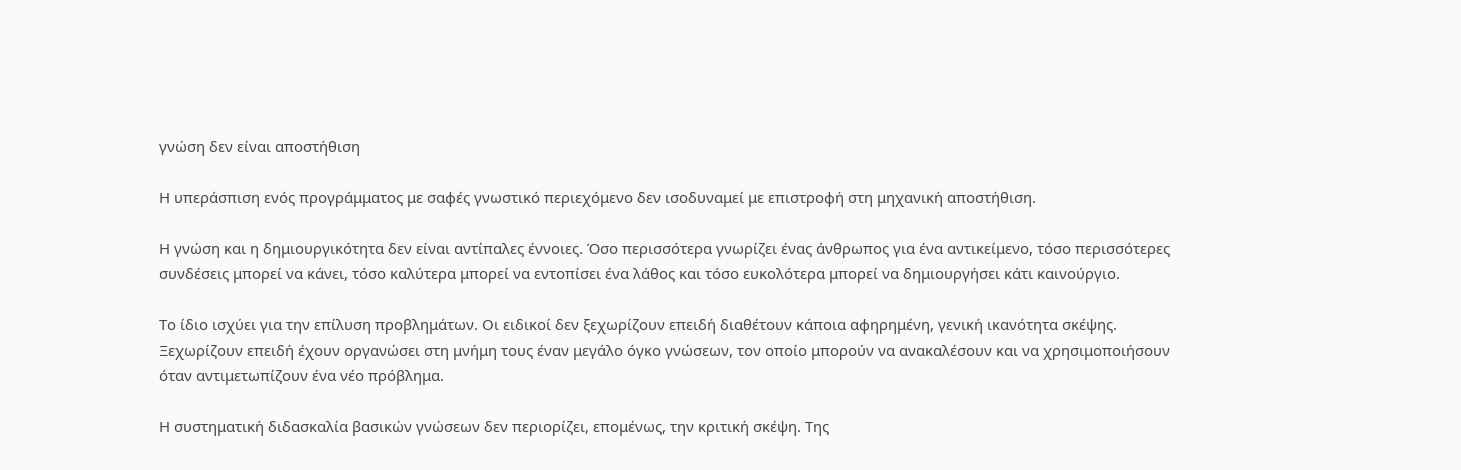γνώση δεν είναι αποστήθιση

Η υπεράσπιση ενός προγράμματος με σαφές γνωστικό περιεχόμενο δεν ισοδυναμεί με επιστροφή στη μηχανική αποστήθιση.

Η γνώση και η δημιουργικότητα δεν είναι αντίπαλες έννοιες. Όσο περισσότερα γνωρίζει ένας άνθρωπος για ένα αντικείμενο, τόσο περισσότερες συνδέσεις μπορεί να κάνει, τόσο καλύτερα μπορεί να εντοπίσει ένα λάθος και τόσο ευκολότερα μπορεί να δημιουργήσει κάτι καινούργιο.

Το ίδιο ισχύει για την επίλυση προβλημάτων. Οι ειδικοί δεν ξεχωρίζουν επειδή διαθέτουν κάποια αφηρημένη, γενική ικανότητα σκέψης. Ξεχωρίζουν επειδή έχουν οργανώσει στη μνήμη τους έναν μεγάλο όγκο γνώσεων, τον οποίο μπορούν να ανακαλέσουν και να χρησιμοποιήσουν όταν αντιμετωπίζουν ένα νέο πρόβλημα.

Η συστηματική διδασκαλία βασικών γνώσεων δεν περιορίζει, επομένως, την κριτική σκέψη. Της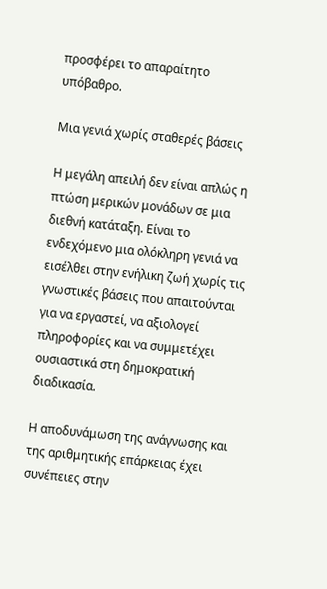προσφέρει το απαραίτητο υπόβαθρο.

Μια γενιά χωρίς σταθερές βάσεις

Η μεγάλη απειλή δεν είναι απλώς η πτώση μερικών μονάδων σε μια διεθνή κατάταξη. Είναι το ενδεχόμενο μια ολόκληρη γενιά να εισέλθει στην ενήλικη ζωή χωρίς τις γνωστικές βάσεις που απαιτούνται για να εργαστεί, να αξιολογεί πληροφορίες και να συμμετέχει ουσιαστικά στη δημοκρατική διαδικασία.

Η αποδυνάμωση της ανάγνωσης και της αριθμητικής επάρκειας έχει συνέπειες στην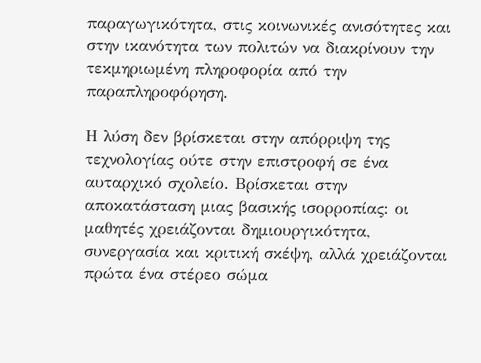παραγωγικότητα, στις κοινωνικές ανισότητες και στην ικανότητα των πολιτών να διακρίνουν την τεκμηριωμένη πληροφορία από την παραπληροφόρηση.

Η λύση δεν βρίσκεται στην απόρριψη της τεχνολογίας ούτε στην επιστροφή σε ένα αυταρχικό σχολείο. Βρίσκεται στην αποκατάσταση μιας βασικής ισορροπίας: οι μαθητές χρειάζονται δημιουργικότητα, συνεργασία και κριτική σκέψη, αλλά χρειάζονται πρώτα ένα στέρεο σώμα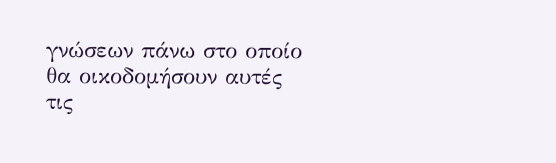γνώσεων πάνω στο οποίο θα οικοδομήσουν αυτές τις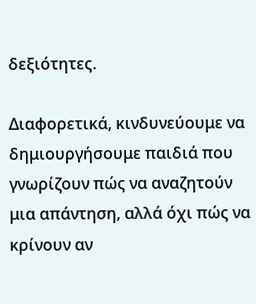δεξιότητες.

Διαφορετικά, κινδυνεύουμε να δημιουργήσουμε παιδιά που γνωρίζουν πώς να αναζητούν μια απάντηση, αλλά όχι πώς να κρίνουν αν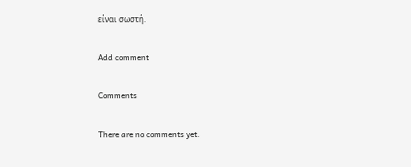είναι σωστή.

Add comment

Comments

There are no comments yet.